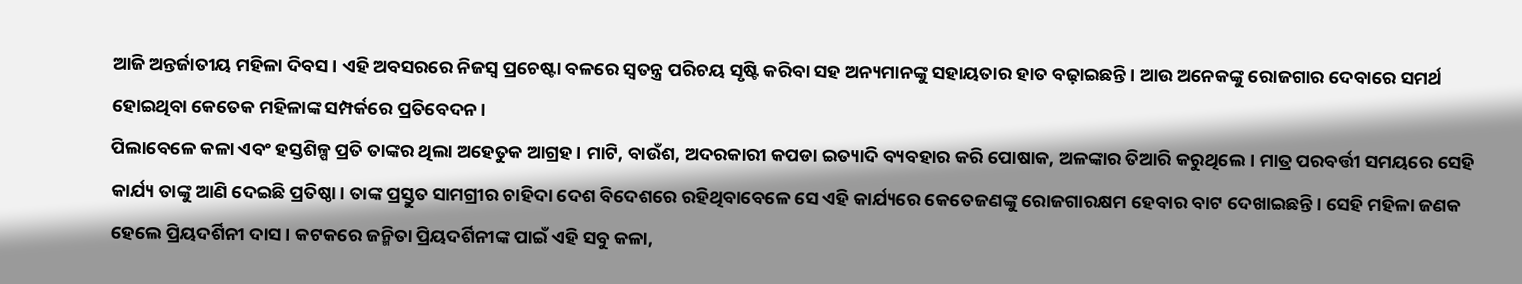ଆଜି ଅନ୍ତର୍ଜାତୀୟ ମହିଳା ଦିବସ। ଏହି ଅବସରରେ ନିଜସ୍ବ ପ୍ରଚେଷ୍ଟା ବଳରେ ସ୍ବତନ୍ତ୍ର ପରିଚୟ ସୃଷ୍ଟି କରିବା ସହ ଅନ୍ୟମାନଙ୍କୁ ସହାୟତାର ହାତ ବଢ଼ାଇଛନ୍ତି। ଆଉ ଅନେକଙ୍କୁ ରୋଜଗାର ଦେବାରେ ସମର୍ଥ ହୋଇଥିବା କେତେକ ମହିଳାଙ୍କ ସମ୍ପର୍କରେ ପ୍ରତିବେଦନ।
ପିଲାବେଳେ କଳା ଏବଂ ହସ୍ତଶିଳ୍ପ ପ୍ରତି ତାଙ୍କର ଥିଲା ଅହେତୁକ ଆଗ୍ରହ। ମାଟି, ବାଉଁଶ, ଅଦରକାରୀ କପଡା ଇତ୍ୟାଦି ବ୍ୟବହାର କରି ପୋଷାକ, ଅଳଙ୍କାର ତିଆରି କରୁଥିଲେ। ମାତ୍ର ପରବର୍ତ୍ତୀ ସମୟରେ ସେହି କାର୍ଯ୍ୟ ତାଙ୍କୁ ଆଣି ଦେଇଛି ପ୍ରତିଷ୍ଠା। ତାଙ୍କ ପ୍ରସ୍ତୁତ ସାମଗ୍ରୀର ଚାହିଦା ଦେଶ ବିଦେଶରେ ରହିଥିବାବେଳେ ସେ ଏହି କାର୍ଯ୍ୟରେ କେତେଜଣଙ୍କୁ ରୋଜଗାରକ୍ଷମ ହେବାର ବାଟ ଦେଖାଇଛନ୍ତି। ସେହି ମହିଳା ଜଣକ ହେଲେ ପ୍ରିୟଦର୍ଶିନୀ ଦାସ। କଟକରେ ଜନ୍ମିତା ପ୍ରିୟଦର୍ଶିନୀଙ୍କ ପାଇଁ ଏହି ସବୁ କଳା,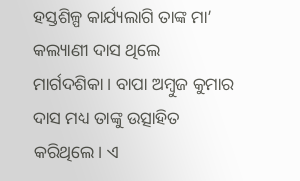ହସ୍ତଶିଳ୍ପ କାର୍ଯ୍ୟଲାଗି ତାଙ୍କ ମା’ କଲ୍ୟାଣୀ ଦାସ ଥିଲେ ମାର୍ଗଦଶିକା। ବାପା ଅମ୍ବୁଜ କୁମାର ଦାସ ମଧ୍ୟ ତାଙ୍କୁ ଉତ୍ସାହିତ କରିଥିଲେ। ଏ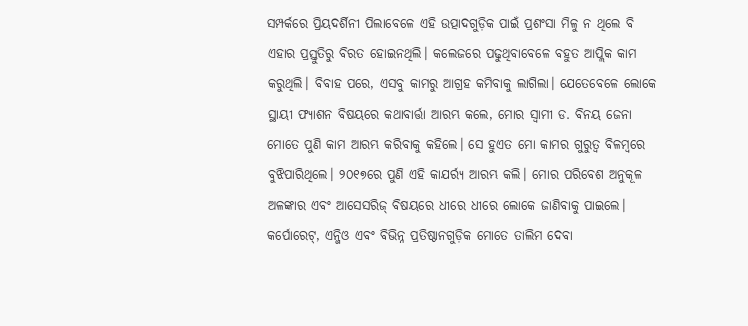ସମ୍ପର୍କରେ ପ୍ରିୟଦର୍ଶିନୀ ପିଲାବେଳେ ଏହି ଉତ୍ପାଦଗୁଡ଼ିକ ପାଇଁ ପ୍ରଶଂସା ମିଳୁ ନ ଥିଲେ ବି ଏହାର ପ୍ରସ୍ତୁତିରୁ ବିରତ ହୋଇନଥିଲି। କଲେଜରେ ପଢୁଥିବାବେଳେ ବହୁତ ଆପ୍ଲିକ କାମ କରୁଥିଲି। ବିବାହ ପରେ, ଏସବୁ କାମରୁ ଆଗ୍ରହ କମିବାକୁ ଲାଗିଲା। ଯେତେବେଳେ ଲୋକେ ସ୍ଥାୟୀ ଫ୍ୟାଶନ ବିଷୟରେ କଥାବାର୍ତ୍ତା ଆରମ୍ଭ କଲେ, ମୋର ସ୍ବାମୀ ଡ. ବିନୟ ଜେନା ମୋତେ ପୁଣି କାମ ଆରମ୍ଭ କରିବାକୁ କହିଲେ। ସେ ହୁଏତ ମୋ କାମର ଗୁରୁତ୍ୱ ବିଳମ୍ବରେ ବୁଝିପାରିଥିଲେ। ୨୦୧୭ରେ ପୁଣି ଏହି କାଯର୍ର୍ୟ ଆରମ୍ଭ କଲି। ମୋର ପରିବେଶ ଅନୁକୂଳ ଅଳଙ୍କାର ଏବଂ ଆସେସରିଜ୍ ବିଷୟରେ ଧୀରେ ଧୀରେ ଲୋକେ ଜାଣିବାକୁ ପାଇଲେ। କର୍ପୋରେଟ୍, ଏନ୍ଜିଓ ଏବଂ ବିଭିନ୍ନ ପ୍ରତିଷ୍ଠାନଗୁଡ଼ିକ ମୋତେ ତାଲିମ ଦେବା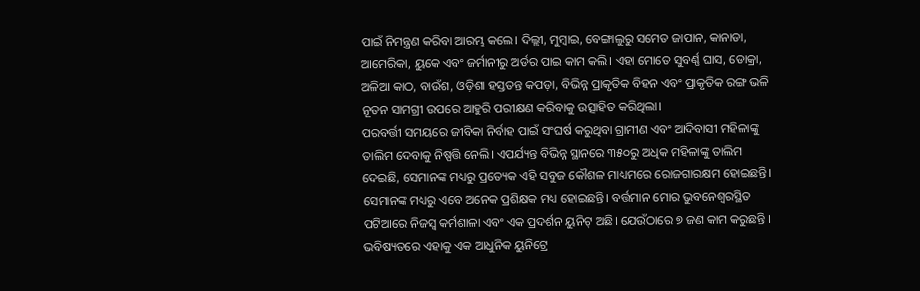ପାଇଁ ନିମନ୍ତ୍ରଣ କରିବା ଆରମ୍ଭ କଲେ। ଦିଲ୍ଲୀ, ମୁମ୍ବାଇ, ବେଙ୍ଗାଲୁରୁ ସମେତ ଜାପାନ, କାନାଡା, ଆମେରିକା, ୟୁକେ ଏବଂ ଜର୍ମାନୀରୁ ଅର୍ଡର ପାଇ କାମ କଲି। ଏହା ମୋତେ ସୁବର୍ଣ୍ଣ ଘାସ, ଡୋକ୍ରା, ଅଳିଆ କାଠ, ବାଉଁଶ, ଓଡ଼ିଶା ହସ୍ତତନ୍ତ କପଡ଼ା, ବିଭିନ୍ନ ପ୍ରାକୃତିକ ବିହନ ଏବଂ ପ୍ରାକୃତିକ ରଙ୍ଗ ଭଳି ନୂତନ ସାମଗ୍ରୀ ଉପରେ ଆହୁରି ପରୀକ୍ଷଣ କରିବାକୁ ଉତ୍ସାହିତ କରିଥିଲା।
ପରବର୍ତ୍ତୀ ସମୟରେ ଜୀବିକା ନିର୍ବାହ ପାଇଁ ସଂଘର୍ଷ କରୁଥିବା ଗ୍ରାମୀଣ ଏବଂ ଆଦିବାସୀ ମହିଳାଙ୍କୁ ତାଲିମ ଦେବାକୁ ନିଷ୍ପତ୍ତି ନେଲି। ଏପର୍ଯ୍ୟନ୍ତ ବିଭିନ୍ନ ସ୍ଥାନରେ ୩୫୦ରୁ ଅଧିକ ମହିଳାଙ୍କୁ ତାଲିମ ଦେଇଛି, ସେମାନଙ୍କ ମଧ୍ୟରୁ ପ୍ରତ୍ୟେକ ଏହି ସବୁଜ କୌଶଳ ମାଧ୍ୟମରେ ରୋଜଗାରକ୍ଷମ ହୋଇଛନ୍ତି। ସେମାନଙ୍କ ମଧ୍ୟରୁ ଏବେ ଅନେକ ପ୍ରଶିକ୍ଷକ ମଧ୍ୟ ହୋଇଛନ୍ତି। ବର୍ତ୍ତମାନ ମୋର ଭୁବନେଶ୍ୱରସ୍ଥିତ ପଟିଆରେ ନିଜସ୍ବ କର୍ମଶାଳା ଏବଂ ଏକ ପ୍ରଦର୍ଶନ ୟୁନିଟ୍ ଅଛି। ଯେଉଁଠାରେ ୭ ଜଣ କାମ କରୁଛନ୍ତି । ଭବିଷ୍ୟତରେ ଏହାକୁ ଏକ ଆଧୁନିକ ୟୁନିଟ୍ରେ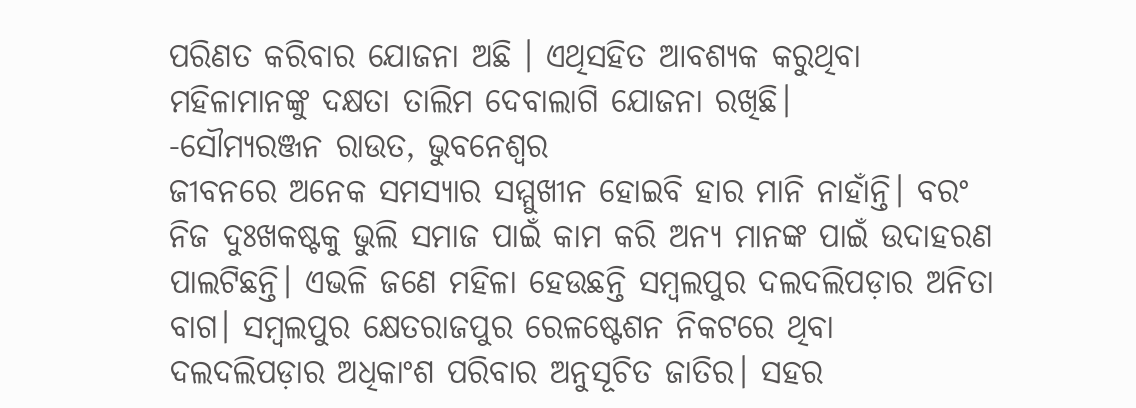ପରିଣତ କରିବାର ଯୋଜନା ଅଛି । ଏଥିସହିତ ଆବଶ୍ୟକ କରୁଥିବା ମହିଳାମାନଙ୍କୁ ଦକ୍ଷତା ତାଲିମ ଦେବାଲାଗି ଯୋଜନା ରଖିଛି।
-ସୌମ୍ୟରଞ୍ଜନ ରାଉତ, ଭୁବନେଶ୍ୱର
ଜୀବନରେ ଅନେକ ସମସ୍ୟାର ସମ୍ମୁଖୀନ ହୋଇବି ହାର ମାନି ନାହାଁନ୍ତି। ବରଂ ନିଜ ଦୁଃଖକଷ୍ଟକୁ ଭୁଲି ସମାଜ ପାଇଁ କାମ କରି ଅନ୍ୟ ମାନଙ୍କ ପାଇଁ ଉଦାହରଣ ପାଲଟିଛନ୍ତି। ଏଭଳି ଜଣେ ମହିଳା ହେଉଛନ୍ତି ସମ୍ବଲପୁର ଦଲଦଲିପଡ଼ାର ଅନିତା ବାଗ। ସମ୍ବଲପୁର କ୍ଷେତରାଜପୁର ରେଳଷ୍ଟେଶନ ନିକଟରେ ଥିବା ଦଲଦଲିପଡ଼ାର ଅଧିକାଂଶ ପରିବାର ଅନୁସୂଚିତ ଜାତିର। ସହର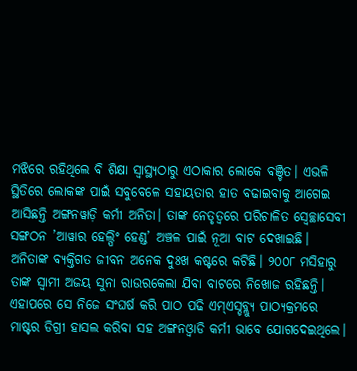ମଝିରେ ରହିଥିଲେ ବି ଶିକ୍ଷା ସ୍ବାସ୍ଥ୍ୟଠାରୁ ଏଠାକାର ଲୋକେ ବଞ୍ଚିତ। ଏଭଳି ସ୍ଥିତିରେ ଲୋକଙ୍କ ପାଇଁ ସବୁବେଳେ ସହାୟତାର ହାତ ବଢାଇବାକୁ ଆଗେଇ ଆସିଛନ୍ତି ଅଙ୍ଗନୱାଡ଼ି କର୍ମୀ ଅନିତା। ତାଙ୍କ ନେତୃତ୍ୱରେ ପରିଚାଳିତ ସ୍ବେଚ୍ଛାସେବୀ ସଙ୍ଗଠନ ’ଆୱାର ହେଲ୍ପିଂ ହେଣ୍ଡ’ ଅଞ୍ଚଳ ପାଇଁ ନୂଆ ବାଟ ଦେଖାଇଛି। ଅନିତାଙ୍କ ବ୍ୟକ୍ତିଗତ ଜୀବନ ଅନେକ ଦୁଃଖ କଷ୍ଟରେ କଟିଛି। ୨୦୦୮ ମସିହାରୁ ତାଙ୍କ ସ୍ବାମୀ ଅଜୟ ସୁନା ରାଉରକେଲା ଯିବା ବାଟରେ ନିଖୋଜ ରହିଛନ୍ତି। ଏହାପରେ ସେ ନିଜେ ସଂଘର୍ଷ କରି ପାଠ ପଢି ଏମ୍ଏସ୍ଡବ୍ଲ୍ୟୁ ପାଠ୍ୟକ୍ରମରେ ମାଷ୍ଟର ଡିଗ୍ରୀ ହାସଲ କରିବା ସହ ଅଙ୍ଗନଓ୍ବାଡି କର୍ମୀ ଭାବେ ଯୋଗଦେଇଥିଲେ।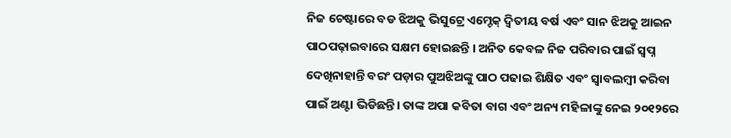ନିଜ ଚେଷ୍ଟାରେ ବଡ ଝିଅକୁ ଭିସୁଟ୍ରେ ଏମ୍ଟେକ୍ ଦ୍ୱିତୀୟ ବର୍ଷ ଏବଂ ସାନ ଝିଅକୁ ଆଇନ ପାଠପଢ଼ାଇବାରେ ସକ୍ଷମ ହୋଇଛନ୍ତି । ଅନିତ କେବଳ ନିଜ ପରିବାର ପାଇଁ ସ୍ବପ୍ନ ଦେଖିନାହାନ୍ତି ବରଂ ପଡ଼ାର ପୁଅଝିଅଙ୍କୁ ପାଠ ପଢାଇ ଶିକ୍ଷିତ ଏବଂ ସ୍ବାବଲମ୍ବୀ କରିବା ପାଇଁ ଅଣ୍ଟା ଭିଡିଛନ୍ତି। ତାଙ୍କ ଅପା କବିତା ବାଗ ଏବଂ ଅନ୍ୟ ମହିଳାଙ୍କୁ ନେଇ ୨୦୧୨ରେ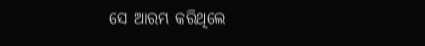ସେ ଆରମ୍ଭ କରିଥିଲେ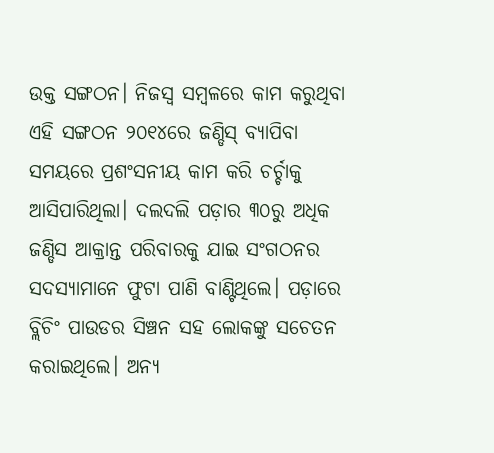ଉକ୍ତ ସଙ୍ଗଠନ। ନିଜସ୍ବ ସମ୍ବଳରେ କାମ କରୁଥିବା ଏହି ସଙ୍ଗଠନ ୨୦୧୪ରେ ଜଣ୍ଡିସ୍ ବ୍ୟାପିବା ସମୟରେ ପ୍ରଶଂସନୀୟ କାମ କରି ଚର୍ଚ୍ଚାକୁ ଆସିପାରିଥିଲା। ଦଲଦଲି ପଡ଼ାର ୩୦ରୁ ଅଧିକ ଜଣ୍ଡିସ ଆକ୍ରାନ୍ତ ପରିବାରକୁ ଯାଇ ସଂଗଠନର ସଦସ୍ୟାମାନେ ଫୁଟା ପାଣି ବାଣ୍ଟିଥିଲେ। ପଡ଼ାରେ ବ୍ଲିଚିଂ ପାଉଡର ସିଞ୍ଚନ ସହ ଲୋକଙ୍କୁ ସଚେତନ କରାଇଥିଲେ। ଅନ୍ୟ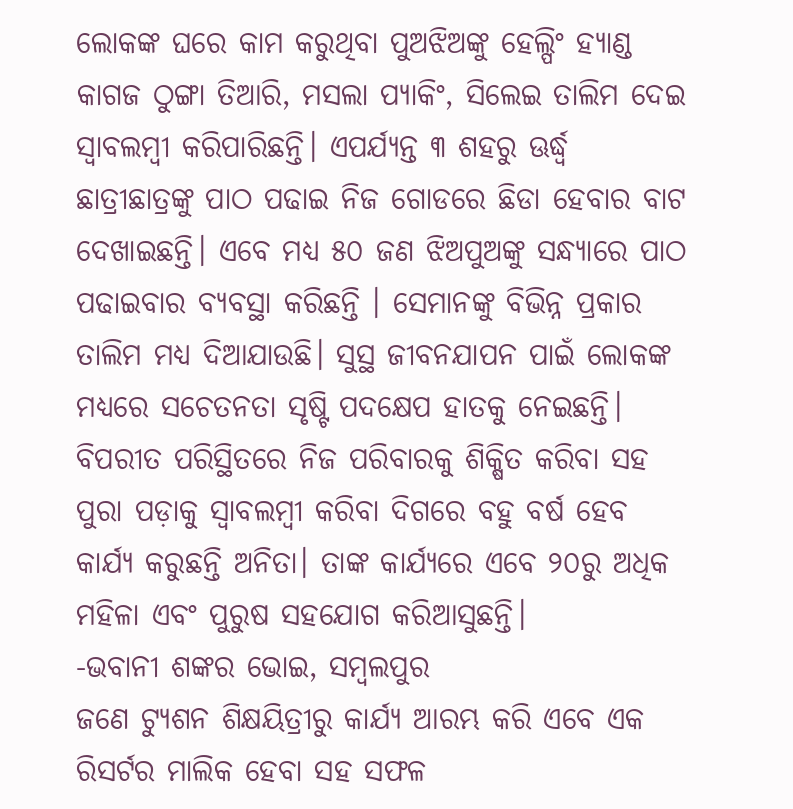ଲୋକଙ୍କ ଘରେ କାମ କରୁଥିବା ପୁଅଝିଅଙ୍କୁ ହେଲ୍ପିଂ ହ୍ୟାଣ୍ଡ କାଗଜ ଠୁଙ୍ଗା ତିଆରି, ମସଲା ପ୍ୟାକିଂ, ସିଲେଇ ତାଲିମ ଦେଇ ସ୍ବାବଲମ୍ବୀ କରିପାରିଛନ୍ତି। ଏପର୍ଯ୍ୟନ୍ତ ୩ ଶହରୁ ଊର୍ଦ୍ଧ୍ୱ ଛାତ୍ରୀଛାତ୍ରଙ୍କୁ ପାଠ ପଢାଇ ନିଜ ଗୋଡରେ ଛିଡା ହେବାର ବାଟ ଦେଖାଇଛନ୍ତି। ଏବେ ମଧ୍ୟ ୫୦ ଜଣ ଝିଅପୁଅଙ୍କୁ ସନ୍ଧ୍ୟାରେ ପାଠ ପଢାଇବାର ବ୍ୟବସ୍ଥା କରିଛନ୍ତି । ସେମାନଙ୍କୁ ବିଭିନ୍ନ ପ୍ରକାର ତାଲିମ ମଧ୍ୟ ଦିଆଯାଉଛି। ସୁସ୍ଥ ଜୀବନଯାପନ ପାଇଁ ଲୋକଙ୍କ ମଧ୍ୟରେ ସଚେତନତା ସୃଷ୍ଟି ପଦକ୍ଷେପ ହାତକୁ ନେଇଛନ୍ତି। ବିପରୀତ ପରିସ୍ଥିତରେ ନିଜ ପରିବାରକୁ ଶିକ୍ଷିତ କରିବା ସହ ପୁରା ପଡ଼ାକୁ ସ୍ବାବଲମ୍ବୀ କରିବା ଦିଗରେ ବହୁ ବର୍ଷ ହେବ କାର୍ଯ୍ୟ କରୁଛନ୍ତି ଅନିତା। ତାଙ୍କ କାର୍ଯ୍ୟରେ ଏବେ ୨୦ରୁ ଅଧିକ ମହିଳା ଏବଂ ପୁରୁଷ ସହଯୋଗ କରିଆସୁଛନ୍ତି।
-ଭବାନୀ ଶଙ୍କର ଭୋଇ, ସମ୍ବଲପୁର
ଜଣେ ଟ୍ୟୁଶନ ଶିକ୍ଷୟିତ୍ରୀରୁ କାର୍ଯ୍ୟ ଆରମ୍ଭ କରି ଏବେ ଏକ ରିସର୍ଟର ମାଲିକ ହେବା ସହ ସଫଳ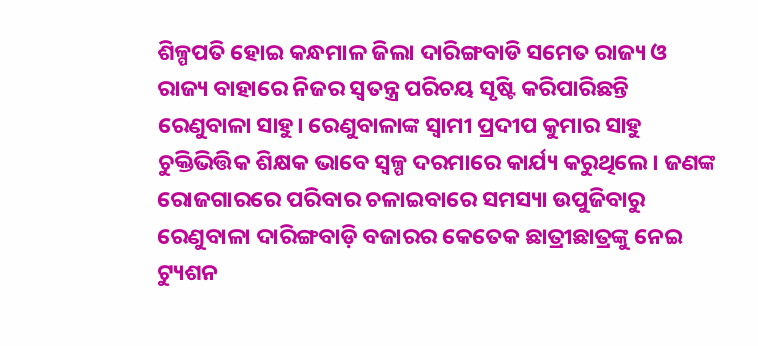ଶିଳ୍ପପତି ହୋଇ କନ୍ଧମାଳ ଜିଲା ଦାରିଙ୍ଗବାଡି ସମେତ ରାଜ୍ୟ ଓ ରାଜ୍ୟ ବାହାରେ ନିଜର ସ୍ବତନ୍ତ୍ର ପରିଚୟ ସୃଷ୍ଟି କରିପାରିଛନ୍ତି ରେଣୁବାଳା ସାହୁ। ରେଣୁବାଳାଙ୍କ ସ୍ବାମୀ ପ୍ରଦୀପ କୁମାର ସାହୁ ଚୁକ୍ତିଭିତ୍ତିକ ଶିକ୍ଷକ ଭାବେ ସ୍ବଳ୍ପ ଦରମାରେ କାର୍ଯ୍ୟ କରୁଥିଲେ। ଜଣଙ୍କ ରୋଜଗାରରେ ପରିବାର ଚଳାଇବାରେ ସମସ୍ୟା ଉପୁଜିବାରୁ ରେଣୁବାଳା ଦାରିଙ୍ଗବାଡ଼ି ବଜାରର କେତେକ ଛାତ୍ରୀଛାତ୍ରଙ୍କୁ ନେଇ ଟ୍ୟୁଶନ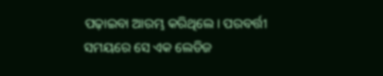ପଢ଼ାଇବା ଆରମ୍ଭ କରିଥିଲେ। ପରବର୍ତ୍ତୀ ସମୟରେ ସେ ଏକ ଲେଡିଜ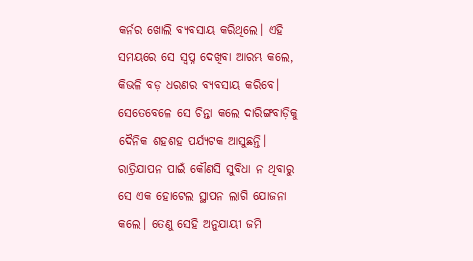କର୍ନର ଖୋଲି ବ୍ୟବସାୟ କରିଥିଲେ। ଏହି ସମୟରେ ସେ ସ୍ବପ୍ନ ଦେଖିବା ଆରମ୍ଭ କଲେ, କିଭଳି ବଡ଼ ଧରଣର ବ୍ୟବସାୟ କରିବେ। ସେତେବେଳେ ସେ ଚିନ୍ତା କଲେ ଦାରିଙ୍ଗବାଡ଼ିକୁ ଦୈନିକ ଶହଶହ ପର୍ଯ୍ୟଟକ ଆସୁଛନ୍ତି। ରାତ୍ରିଯାପନ ପାଇଁ କୌଣସି ସୁବିଧା ନ ଥିବାରୁ ସେ ଏକ ହୋଟେଲ ସ୍ଥାପନ ଲାଗି ଯୋଜନା କଲେ। ତେଣୁ ସେହି ଅନୁଯାୟୀ ଜମି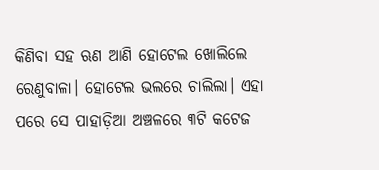କିଣିବା ସହ ଋଣ ଆଣି ହୋଟେଲ ଖୋଲିଲେ ରେଣୁବାଳା। ହୋଟେଲ ଭଲରେ ଚାଲିଲା। ଏହା ପରେ ସେ ପାହାଡ଼ିଆ ଅଞ୍ଚଳରେ ୩ଟି କଟେଜ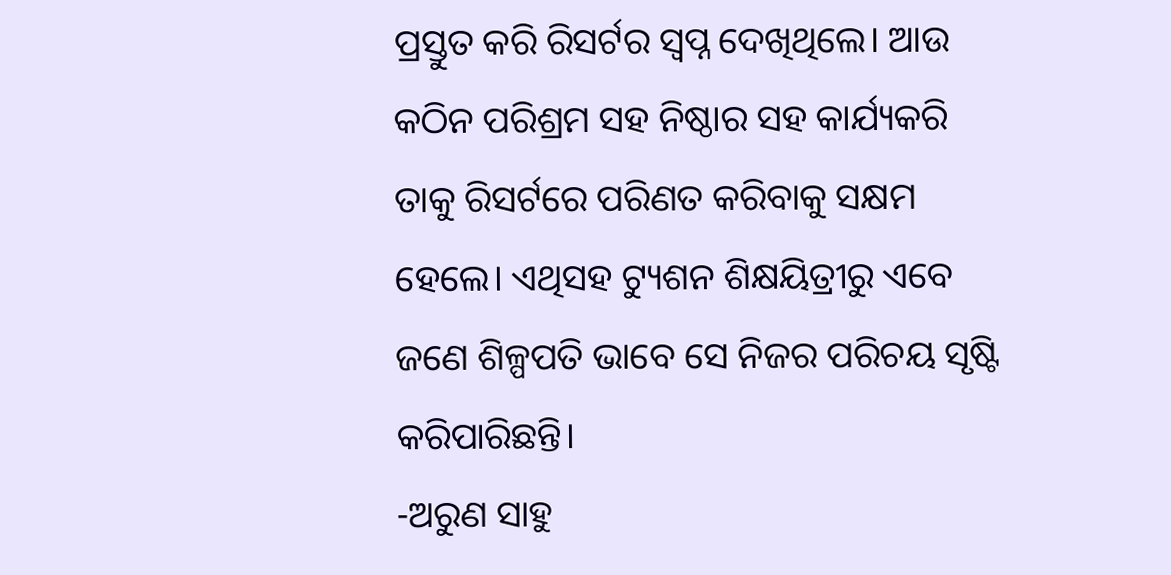ପ୍ରସ୍ତୁତ କରି ରିସର୍ଟର ସ୍ବପ୍ନ ଦେଖିଥିଲେ। ଆଉ କଠିନ ପରିଶ୍ରମ ସହ ନିଷ୍ଠାର ସହ କାର୍ଯ୍ୟକରି ତାକୁ ରିସର୍ଟରେ ପରିଣତ କରିବାକୁ ସକ୍ଷମ ହେଲେ। ଏଥିସହ ଟ୍ୟୁଶନ ଶିକ୍ଷୟିତ୍ରୀରୁ ଏବେ ଜଣେ ଶିଳ୍ପପତି ଭାବେ ସେ ନିଜର ପରିଚୟ ସୃଷ୍ଟି କରିପାରିଛନ୍ତି।
-ଅରୁଣ ସାହୁ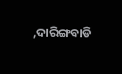,ଦାରିଙ୍ଗବାଡି